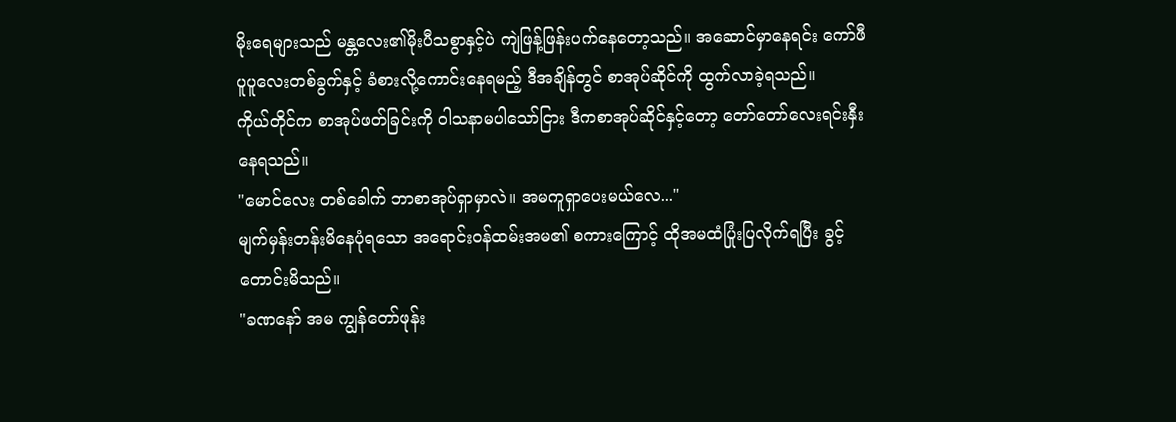မိုးရေများသည် မန္တလေး၏မိုးပီသစွာနှင့်ပဲ ကျဲဖြန့်ဖြန်းပက်နေတော့သည်။ အဆောင်မှာနေရင်း ကော်ဖီပူပူလေးတစ်ခွက်နှင့် ခံစားလို့ကောင်းနေရမည့် ဒီအချိန်တွင် စာအုပ်ဆိုင်ကို ထွက်လာခဲ့ရသည်။
ကိုယ်တိုင်က စာအုပ်ဖတ်ခြင်းကို ဝါသနာမပါသော်ငြား ဒီကစာအုပ်ဆိုင်နှင့်တော့ တော်တော်လေးရင်းနှီးနေရသည်။
"မောင်လေး တစ်ခေါက် ဘာစာအုပ်ရှာမှာလဲ။ အမကူရှာပေးမယ်လေ..."
မျက်မှန်းတန်းမိနေပုံရသော အရောင်းဝန်ထမ်းအမ၏ စကားကြောင့် ထိုအမထံပြုံးပြလိုက်ရပြီး ခွင့်တောင်းမိသည်။
"ခဏနော် အမ ကျွန်တော်ဖုန်း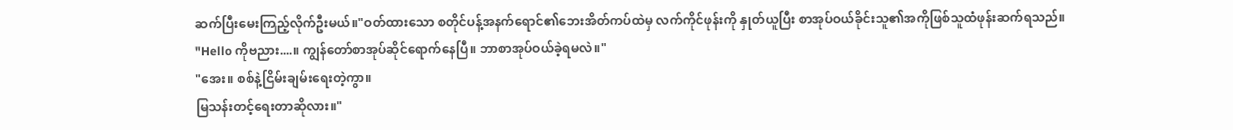ဆက်ပြီးမေးကြည့်လိုက်ဦးမယ်။"ဝတ်ထားသော စတိုင်ပန့်အနက်ရောင်၏ဘေးအိတ်ကပ်ထဲမှ လက်ကိုင်ဖုန်းကို နှုတ်ယူပြီး စာအုပ်ဝယ်ခိုင်းသူ၏အကိုဖြစ်သူထံဖုန်းဆက်ရသည်။
"Hello ကိုဗညား....။ ကျွန်တော်စာအုပ်ဆိုင်ရောက်နေပြီ။ ဘာစာအုပ်ဝယ်ခဲ့ရမလဲ။"
"အေး။ စစ်နဲ့ငြိမ်းချမ်းရေးတဲ့ကွာ။
မြသန်းတင့်ရေးတာဆိုလား။"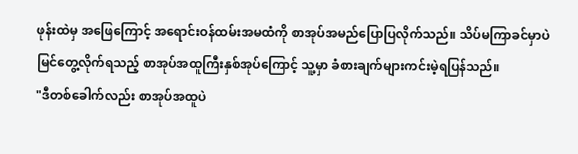ဖုန်းထဲမှ အဖြေကြောင့် အရောင်းဝန်ထမ်းအမထံကို စာအုပ်အမည်ပြောပြလိုက်သည်။ သိပ်မကြာခင်မှာပဲ မြင်တွေ့လိုက်ရသည့် စာအုပ်အထူကြီးနှစ်အုပ်ကြောင့် သူ့မှာ ခံစားချက်များကင်းမဲ့ရပြန်သည်။
"ဒီတစ်ခေါက်လည်း စာအုပ်အထူပဲ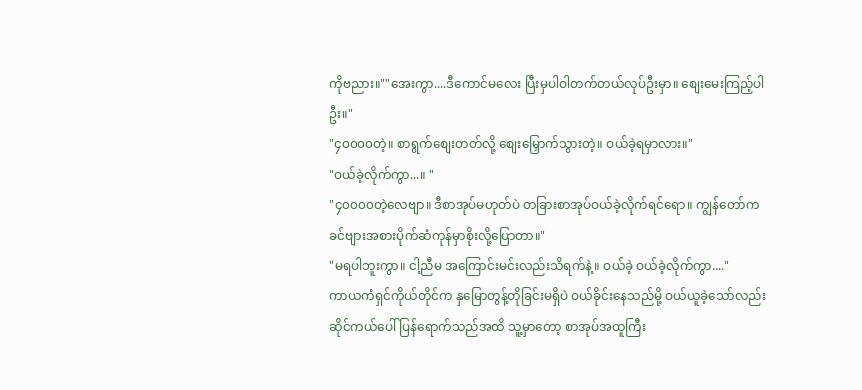ကိုဗညား။""အေးကွာ....ဒီကောင်မလေး ပြီးမှပါဝါတက်တယ်လုပ်ဦးမှာ။ စျေးမေးကြည့်ပါဦး။"
"၄၀၀၀၀တဲ့။ စာရွက်စျေးတတ်လို့ စျေးမြှောက်သွားတဲ့။ ဝယ်ခဲ့ရမှာလား။"
"ဝယ်ခဲ့လိုက်ကွာ...။ "
"၄၀၀၀၀တဲ့လေဗျာ။ ဒီစာအုပ်မဟုတ်ပဲ တခြားစာအုပ်ဝယ်ခဲ့လိုက်ရင်ရော။ ကျွန်တော်က ခင်ဗျားအစားပိုက်ဆံကုန်မှာစိုးလို့ပြောတာ။"
"မရပါဘူးကွာ။ ငါ့ညီမ အကြောင်းမင်းလည်းသိရက်နဲ့။ ဝယ်ခဲ့ ဝယ်ခဲ့လိုက်ကွာ...."
ကာယကံရှင်ကိုယ်တိုင်က နှမြောတွန့်တိုခြင်းမရှိပဲ ဝယ်ခိုင်းနေသည်မို့ ဝယ်ယူခဲ့သော်လည်း ဆိုင်ကယ်ပေါ်ပြန်ရောက်သည်အထိ သူ့မှာတော့ စာအုပ်အထူကြီး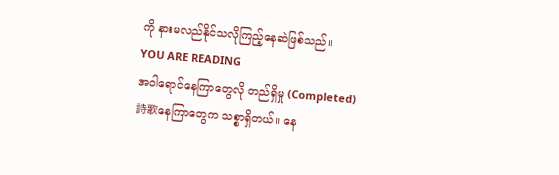ကို နားမလည်နိုင်သလိုကြည့်နေဆဲဖြစ်သည်။
YOU ARE READING
အဝါရောင်နေကြာတွေလို တည်ရှိမှု (Completed)
詩歌နေကြာတွေက သစ္စာရှိတယ်။ နေ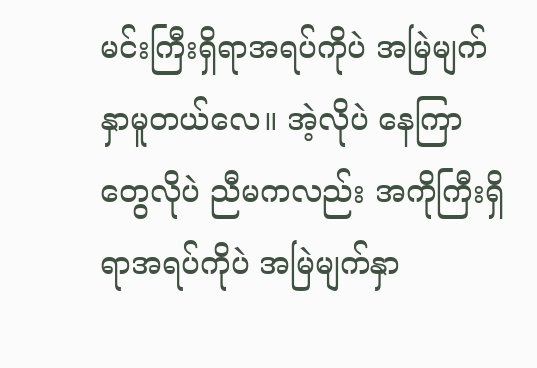မင်းကြီးရှိရာအရပ်ကိုပဲ အမြဲမျက်နှာမူတယ်လေ။ အဲ့လိုပဲ နေကြာတွေလိုပဲ ညီမကလည်း အကိုကြီးရှိရာအရပ်ကိုပဲ အမြဲမျက်နှာ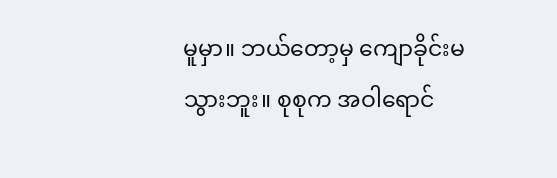မူမှာ။ ဘယ်တော့မှ ကျောခိုင်းမသွားဘူး။ စုစုက အဝါရောင်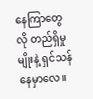နေကြာတွေလို တည်ရှိမှုမျိုးနဲ့ ရှင်သန်နေမှာလေ။